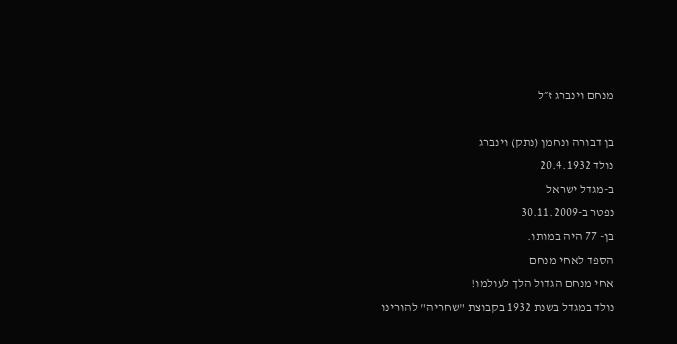מנחם וינברג ז״ל

בן דבורה ונחמן (נתק) וינברג
נולד 20.4.1932
ב-מגדל ישראל
נפטר ב-30.11.2009
בן- 77 היה במותו.
הספד לאחי מנחם
אחי מנחם הגדול הלך לעולמו!
נולד במגדל בשנת 1932 בקבוצת "שחריה" להורינו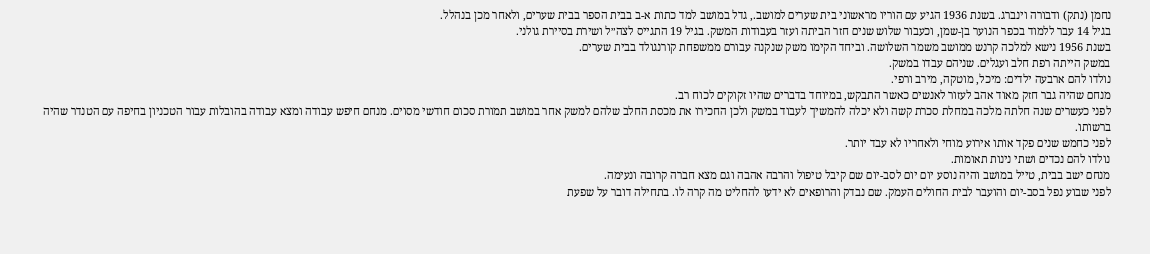נחמן (נתק) ודבורה וינברג. בשנת 1936 הגיע עם הוריו מראשוני בית שערים למושב., גדל במושב למד כתות א-ב בבית הספר בבית שערים, ולאחר מכן בנהלל.
בגיל 14 עבר ללמוד בכפר הנוער בן-שמן, וכעבור שלוש שנים חזר הביתה ועזר בעבודות המשק. בגיל 19 התגייס לצה״ל ושירת בסיירת גולני.
בשנת 1956 נישא למלכה קרנש ממושב משמר השלושה. וביחד הקימו משק שנקנה עבורם ממשפחת קורנגולד בבית שערים.
במשק הייתה רפת חלב ועגלים. שניהם עבדו במשק.
נולדו להם ארבעה ילדים: מיכל, מוטקה, מירב ורפי.
מנחם שהיה גבר חזק מאוד אהב לעזור לאנשים כאשר התבקש, במיוחד בדברים שהיו זקוקים לכוח רב.
לפני כעשרים שנה חלתה מלכה במחלת סכרת קשה ולא יכלה להמשיך לעבוד במשק ולכן החכירו את מכסת החלב שלהם למשק אחר במושב תמורת סכום חודשי מסוים. מנחם חיפש עבודה ומצא עבודה בהובלות עבור הטכניון בחיפה עם הטנדר שהיה ברשותו.
לפני כחמש שנים פקד אותו אירוע מוחי ולאחריו לא עבד יותר.
נולדו להם נכדים ושתי נינות תאומות.
מנחם ישב בבית, טייל במושב והיה נוסע יום יום לסב-יום שם קיבל טיפול והרבה אהבה וגם מצא חברה קרובה ונעימה.
לפני שבוע נפל בסב-יום והועבר לבית החולים העמק. שם נבדק והרופאים לא ידעו להחליט מה קרה לו. בתחילה דובר על שפעת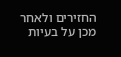החזירים ולאחר מכן על בעיות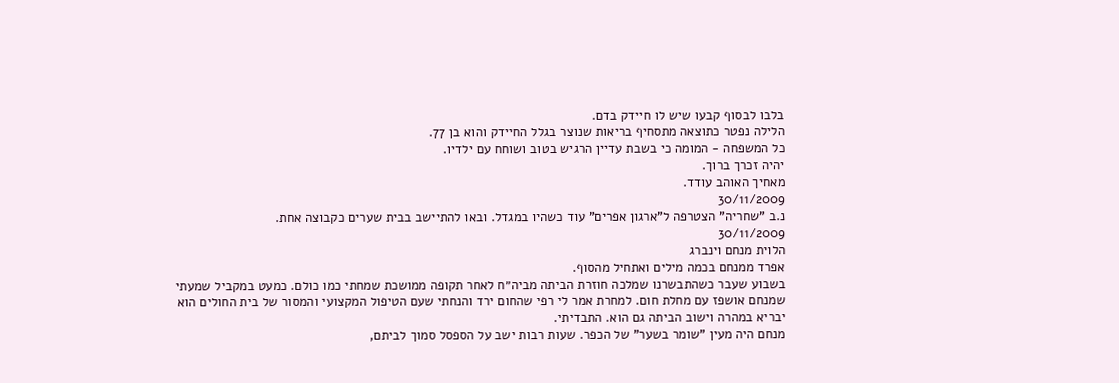בלבו לבסוף קבעו שיש לו חיידק בדם.
הלילה נפטר כתוצאה מתסחיף בריאות שנוצר בגלל החיידק והוא בן 77.
כל המשפחה - המומה כי בשבת עדיין הרגיש בטוב ושוחח עם ילדיו.
יהיה זכרך ברוך.
מאחיך האוהב עודד.
30/11/2009
נ.ב "שחריה" הצטרפה ל"ארגון אפרים" עוד כשהיו במגדל. ובאו להתיישב בבית שערים כקבוצה אחת.
30/11/2009
הלוית מנחם וינברג
אפרד ממנחם בכמה מילים ואתחיל מהסוף.
בשבוע שעבר כשהתבשרנו שמלכה חוזרת הביתה מביה״ח לאחר תקופה ממושכת שמחתי כמו כולם. כמעט במקביל שמעתי שמנחם אושפז עם מחלת חום. למחרת אמר לי רפי שהחום ירד והנחתי שעם הטיפול המקצועי והמסור של בית החולים הוא יבריא במהרה וישוב הביתה גם הוא. התבדיתי.
מנחם היה מעין "שומר בשער" של הכפר. שעות רבות ישב על הספסל סמוך לביתם,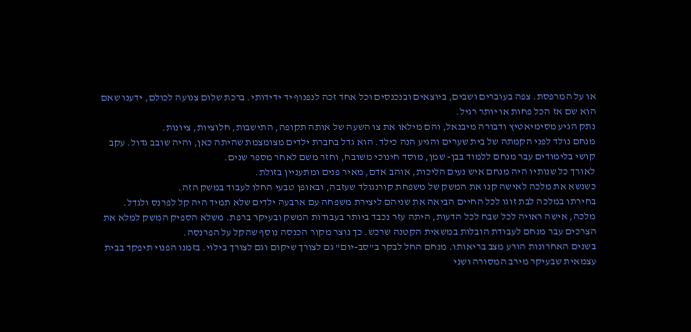או על המרפסת. צפה בעוברים ושבים, ביוצאים ובנכנסים וכל אחד זכה לנפנוף יד ידידותי. ברכת שלום צנועה לכולם, ידענו שאם הוא שם אז הכל פחות או יותר רגיל.
נתק הגיע מסימיאטיץ ודבורה מיבנאל, והם מילאו את צו השעה של אותה תקופה, התישבות, חלוציות, ציונות.
מנחם נולד לפני הקמתה של בית שערים והגיע הנה כילד. הוא גדל בחברת ילדים מצומצמת שהיתה כאן, והיה שובב גדול. עקב קושי בלימודים עבר מנחם ללמוד בבן- שמן, מוסד חינוכי משובח, וחזר משם לאחר מספר שנים.
לאורך כל שנותיו היה מנחם איש נעים הליכות, אוהב אדם, מאיר פנים ומתעניין בזולת.
כשנשא את מלכה לאישה קנו את המשק של משפחת קורנגולד שעזבה, ובאופן טבעי החלו לעבוד במשק הזה.
בחירתו במלכה לבת זוגו לכל החיים הביאה את שניהם ליצירת משפחה עם ארבעה ילדים שלא תמיד היה קל לפרנס ולגדל.
מלכה, אישה ראויה לכל שבח לכל הדעות, היתה עזר נכבד ביותר בעבודות המשק ובעיקר ברפת. משלא הספיק המשק למלא את הצרכים עבר מנחם לעבודת הובלות במשאית הקטנה שרכש. כך נוצר מקור הכנסה נוסף שהקל על הפרנסה.
בשנים האחרונות הורע מצב בריאותו. מנחם החל לבקר ב"סב-יום" גם לצורך שיקום וגם לצורך בילוי. בזמנו הפנוי תיפקד בבית עצמאית שבעיקר מירב המסורה ושני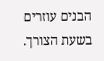הבנים עוזרים בשעת הצורך.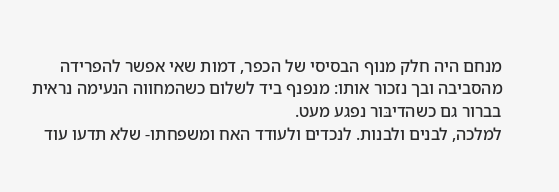מנחם היה חלק מנוף הבסיסי של הכפר, דמות שאי אפשר להפרידה מהסביבה ובך נזכור אותו: מנפנף ביד לשלום כשהמחווה הנעימה נראית בברור גם כשהדיבּור נפגע מעט.
למלכה, לבנים ולבנות. לנכדים ולעודד האח ומשפחתו- שלא תדעו עוד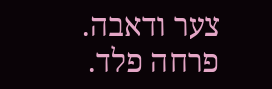צער ודאבה.
פרחה פלד.